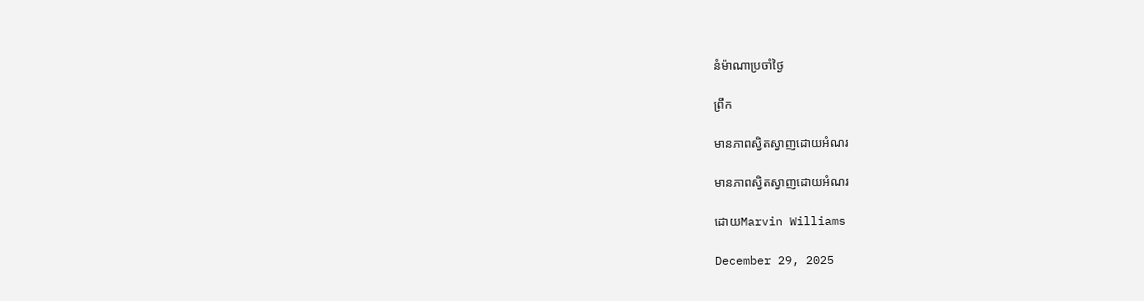នំម៉ាណាប្រចាំថ្ងៃ

ព្រឹក

មានភាពស្វិតស្វាញដោយអំណរ

មានភាពស្វិតស្វាញដោយអំណរ

ដោយMarvin Williams

December 29, 2025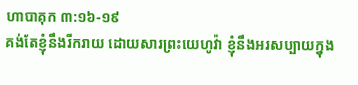ហាបាគុក ៣:១៦-១៩
គង់តែខ្ញុំនឹងរីករាយ ដោយសារព្រះយេហូវ៉ា ខ្ញុំនឹងអរសប្បាយក្នុង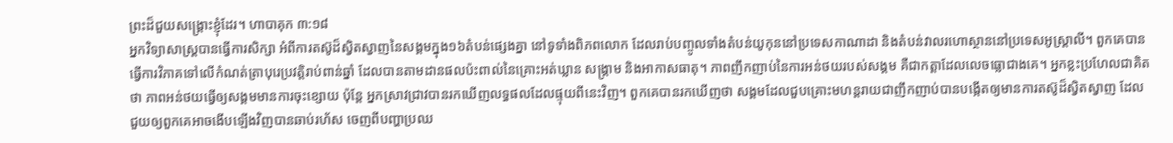ព្រះដ៏ជួយសង្គ្រោះខ្ញុំដែរ។ ហាបាគុក ៣:១៨
អ្នកវិទ្យាសាស្ត្របានធ្វើការសិក្សា អំពីការតស៊ូដ៏ស្វិតស្វាញនៃសង្គមក្នុង១៦តំបន់ផ្សេងគ្នា នៅទូទាំងពិភពលោក ដែលរាប់បញ្ចូលទាំងតំបន់យូកុននៅប្រទេសកាណាដា និងតំបន់វាលរហោស្ថាននៅប្រទេសអូស្ត្រាលី។ ពួកគេបានធ្វើការវិភាគទៅលើកំណត់ត្រាបុរេប្រវត្តិរាប់ពាន់ឆ្នាំ ដែលបានតាមដានផលប៉ះពាល់នៃគ្រោះអត់ឃ្លាន សង្គ្រាម និងអាកាសធាតុ។ ភាពញឹកញាប់នៃការអន់ថយរបស់សង្គម គឺជាកត្តាដែលលេចធ្លោជាងគេ។ អ្នកខ្លះប្រហែលជាគិតថា ភាពអន់ថយធ្វើឲ្យសង្គមមានការចុះខ្សោយ ប៉ុន្តែ អ្នកស្រាវជ្រាវបានរកឃើញលទ្ធផលដែលផ្ទុយពីនេះវិញ។ ពួកគេបានរកឃើញថា សង្គមដែលជួបគ្រោះមហន្តរាយជាញឹកញាប់បានបង្កើតឲ្យមានការតស៊ូដ៏ស្វិតស្វាញ ដែលជួយឲ្យពួកគេអាចងើបឡើងវិញបានឆាប់រហ័ស ចេញពីបញ្ហាប្រឈ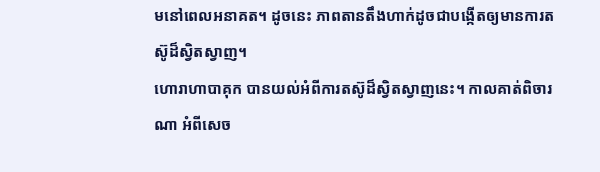មនៅពេលអនាគត។ ដូចនេះ ភាពតានតឹងហាក់ដូចជាបង្កើតឲ្យមានការតស៊ូដ៏ស្វិតស្វាញ។
ហោរាហាបាគុក បានយល់អំពីការតស៊ូដ៏ស្វិតស្វាញនេះ។ កាលគាត់ពិចារណា អំពីសេច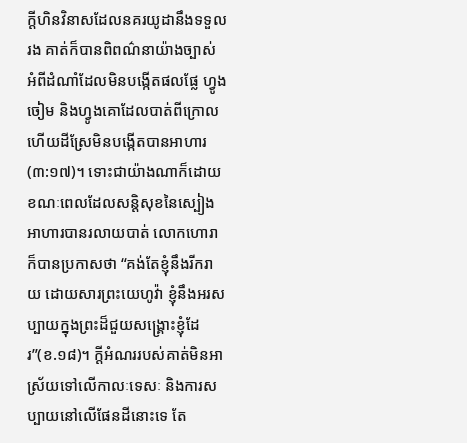ក្តីហិនវិនាសដែលនគរយូដានឹងទទួលរង គាត់ក៏បានពិពណ៌នាយ៉ាងច្បាស់ អំពីដំណាំដែលមិនបង្កើតផលផ្លែ ហ្វូងចៀម និងហ្វូងគោដែលបាត់ពីក្រោល ហើយដីស្រែមិនបង្កើតបានអាហារ(៣:១៧)។ ទោះជាយ៉ាងណាក៏ដោយ ខណៈពេលដែលសន្តិសុខនៃស្បៀងអាហារបានរលាយបាត់ លោកហោរាក៏បានប្រកាសថា “គង់តែខ្ញុំនឹងរីករាយ ដោយសារព្រះយេហូវ៉ា ខ្ញុំនឹងអរសប្បាយក្នុងព្រះដ៏ជួយសង្គ្រោះខ្ញុំដែរ”(ខ.១៨)។ ក្តីអំណររបស់គាត់មិនអាស្រ័យទៅលើកាលៈទេសៈ និងការសប្បាយនៅលើផែនដីនោះទេ តែ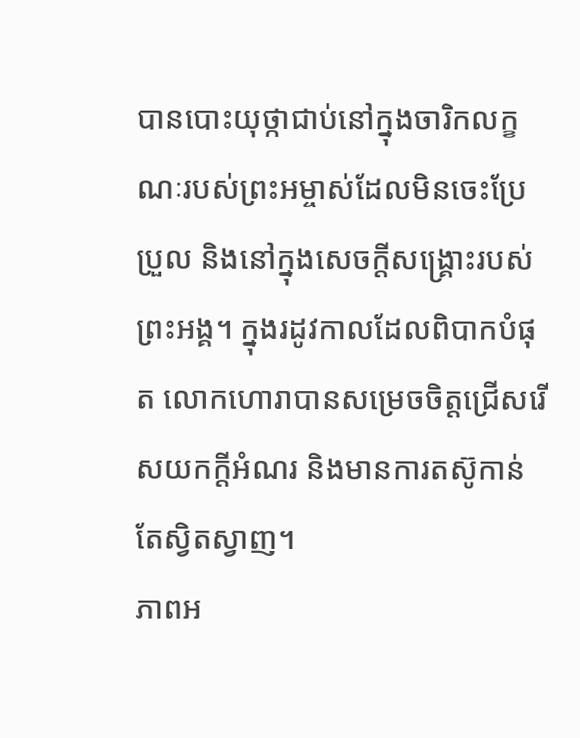បានបោះយុថ្កាជាប់នៅក្នុងចារិកលក្ខណៈរបស់ព្រះអម្ចាស់ដែលមិនចេះប្រែប្រួល និងនៅក្នុងសេចក្តីសង្គ្រោះរបស់ព្រះអង្គ។ ក្នុងរដូវកាលដែលពិបាកបំផុត លោកហោរាបានសម្រេចចិត្តជ្រើសរើសយកក្តីអំណរ និងមានការតស៊ូកាន់តែស្វិតស្វាញ។
ភាពអ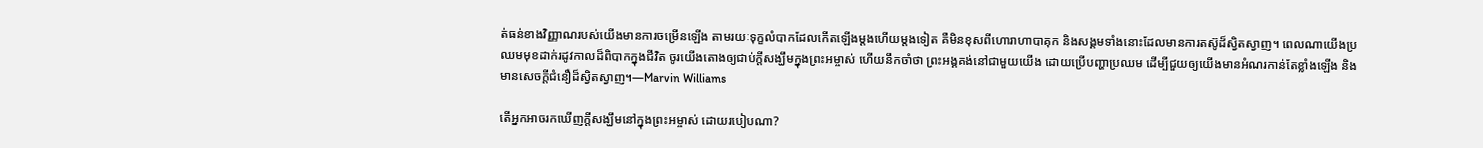ត់ធន់ខាងវិញ្ញាណរបស់យើងមានការចម្រើនឡើង តាមរយៈទុក្ខលំបាកដែលកើតឡើងម្តងហើយម្តងទៀត គឺមិនខុសពីហោរាហាបាគុក និងសង្គមទាំងនោះដែលមានការតស៊ូដ៏ស្វិតស្វាញ។ ពេលណាយើងប្រឈមមុខដាក់រដូវកាលដ៏ពិបាកក្នុងជីវិត ចូរយើងតោងឲ្យជាប់ក្តីសង្ឃឹមក្នុងព្រះអម្ចាស់ ហើយនឹកចាំថា ព្រះអង្គគង់នៅជាមួយយើង ដោយប្រើបញ្ហាប្រឈម ដើម្បីជួយឲ្យយើងមានអំណរកាន់តែខ្លាំងឡើង និងមានសេចក្តីជំនឿដ៏ស្វិតស្វាញ។—Marvin Williams

តើអ្នកអាចរកឃើញក្តីសង្ឃឹមនៅក្នុងព្រះអម្ចាស់ ដោយរបៀបណា?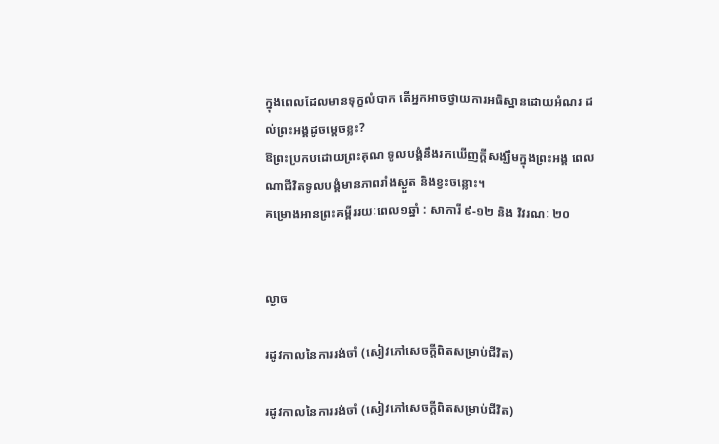ក្នុងពេលដែលមានទុក្ខលំបាក តើអ្នកអាចថ្វាយការអធិស្ឋានដោយអំណរ ដល់ព្រះអង្គដូចម្តេចខ្លះ?
ឱព្រះប្រកបដោយព្រះគុណ ទូលបង្គំនឹងរកឃើញក្តីសង្ឃឹមក្នុងព្រះអង្គ ពេលណាជីវិតទូលបង្គំមានភាពរាំងស្ងួត និងខ្វះចន្លោះ។
គម្រោងអានព្រះគម្ពីររយៈពេល១ឆ្នាំ : សាការី ៩-១២ និង វិវរណៈ ២០


ល្ងាច

រដូវកាលនៃការរង់ចាំ (សៀវភៅសេចក្ដីពិតសម្រាប់ជីវិត)

រដូវកាលនៃការរង់ចាំ (សៀវភៅសេចក្ដីពិតសម្រាប់ជីវិត)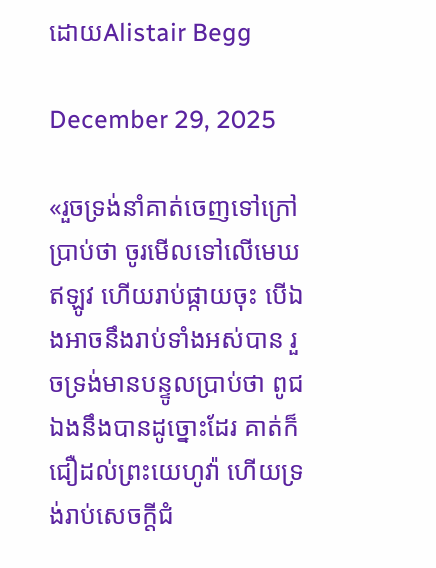ដោយAlistair Begg

December 29, 2025

«រួចទ្រង់នាំគាត់ចេញទៅក្រៅប្រាប់ថា ចូរមើលទៅលើមេឃឥឡូវ ហើយរាប់ផ្កាយចុះ បើឯងអាចនឹងរាប់ទាំងអស់បាន រួចទ្រង់មានបន្ទូលប្រាប់ថា ពូជឯងនឹងបានដូច្នោះដែរ គាត់ក៏ជឿដល់ព្រះយេហូវ៉ា ហើយទ្រង់រាប់សេចក្ដីជំ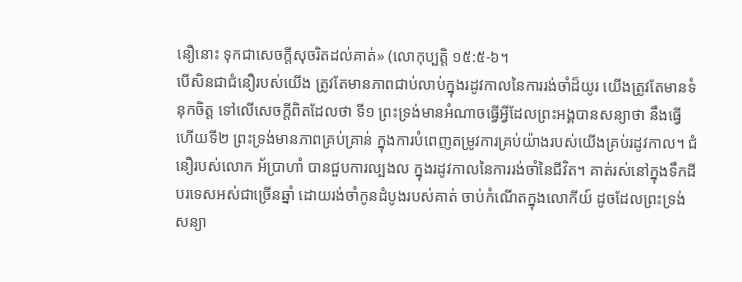នឿនោះ ទុកជាសេចក្ដីសុចរិតដល់គាត់» (លោកុប្បត្ដិ ១៥:៥-៦។
បើសិនជាជំនឿរបស់យើង ត្រូវតែមានភាពជាប់លាប់ក្នុងរដូវកាលនៃការរង់ចាំដ៏យូរ យើងត្រូវតែមានទំនុកចិត្ត ទៅលើសេចក្តីពិតដែលថា ទី១ ព្រះទ្រង់មានអំណាចធ្វើអ្វីដែលព្រះអង្គបានសន្យាថា នឹងធ្វើ ហើយទី២ ព្រះទ្រង់មានភាពគ្រប់គ្រាន់ ក្នុងការបំពេញតម្រូវការគ្រប់យ៉ាងរបស់យើងគ្រប់រដូវកាល។ ជំនឿរបស់លោក អ័ប្រាហាំ បានជួបការល្បងល ក្នុងរដូវកាលនៃការរង់ចាំនៃជីវិត។ គាត់រស់នៅក្នុងទឹកដីបរទេសអស់ជាច្រើនឆ្នាំ ដោយរង់ចាំកូនដំបូងរបស់គាត់ ចាប់កំណើតក្នុងលោកីយ៍ ដូចដែលព្រះទ្រង់សន្យា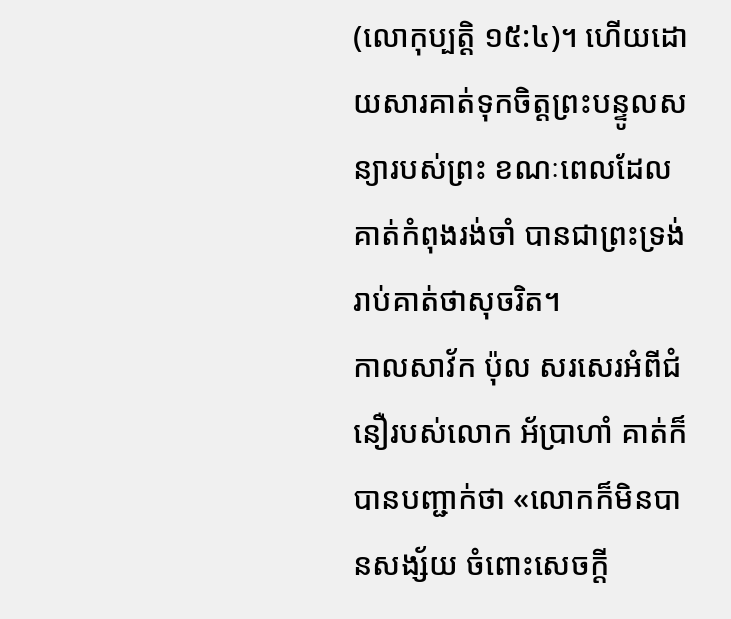(លោកុប្បត្ដិ ១៥:៤)។ ហើយដោយសារគាត់ទុកចិត្តព្រះបន្ទូលសន្យារបស់ព្រះ ខណៈពេលដែលគាត់កំពុងរង់ចាំ បានជាព្រះទ្រង់រាប់គាត់ថាសុចរិត។
កាលសាវ័ក ប៉ុល សរសេរអំពីជំនឿរបស់លោក អ័ប្រាហាំ គាត់ក៏បានបញ្ជាក់ថា «លោកក៏មិនបានសង្ស័យ ចំពោះសេចក្ដី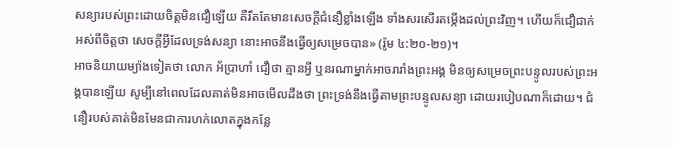សន្យារបស់ព្រះដោយចិត្តមិនជឿឡើយ គឺរឹតតែមានសេចក្ដីជំនឿខ្លាំងឡើង ទាំងសរសើរតម្កើងដល់ព្រះវិញ។ ហើយក៏ជឿជាក់អស់ពីចិត្តថា សេចក្ដីអ្វីដែលទ្រង់សន្យា នោះអាចនឹងធ្វើឲ្យសម្រេចបាន» (រ៉ូម ៤:២០-២១)។
អាចនិយាយម្យ៉ាងទៀតថា លោក អ័ប្រាហាំ ជឿថា គ្មានអ្វី ឬនរណាម្នាក់អាចរារាំងព្រះអង្គ មិនឲ្យសម្រេចព្រះបន្ទូលរបស់ព្រះអង្គបានឡើយ សូម្បីនៅពេលដែលគាត់មិនអាចមើលដឹងថា ព្រះទ្រង់នឹងធ្វើតាមព្រះបន្ទូលសន្យា ដោយរបៀបណាក៏ដោយ។ ជំនឿរបស់គាត់មិនមែនជាការហក់លោតក្នុងកន្លែ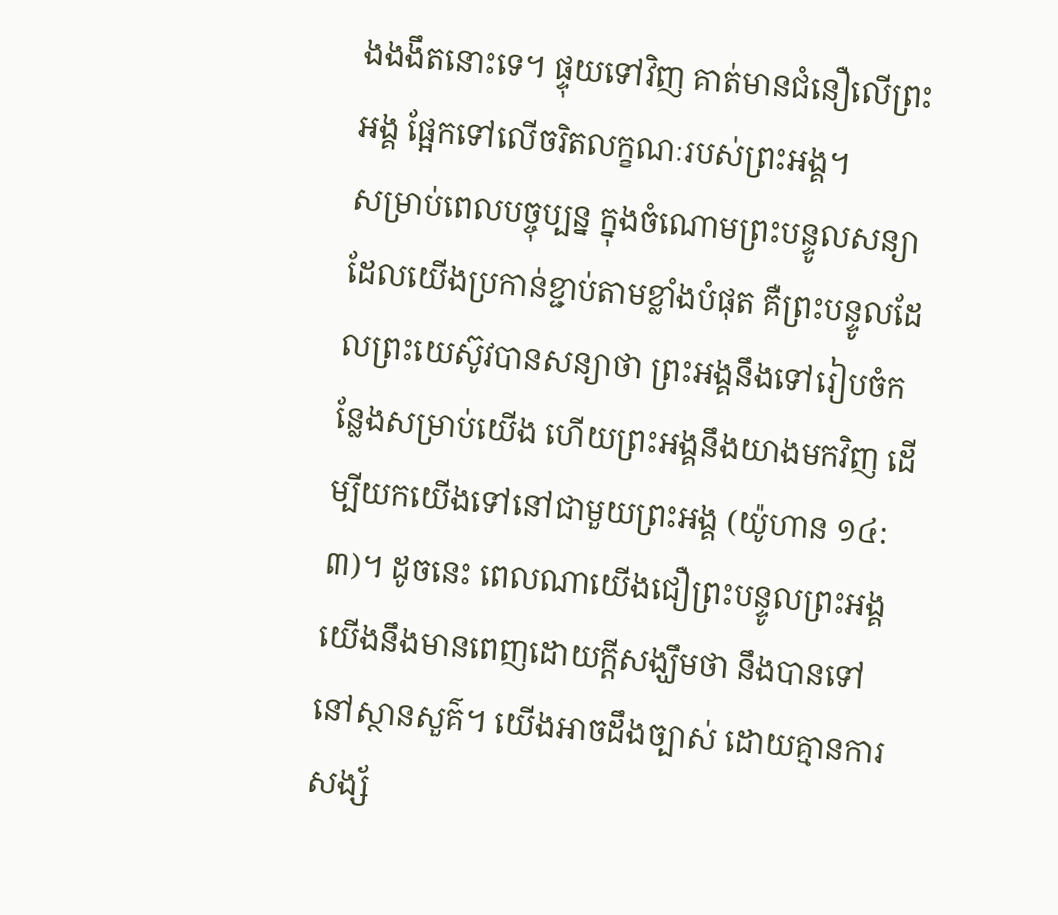ងងងឹតនោះទេ។ ផ្ទុយទៅវិញ គាត់មានជំនឿលើព្រះអង្គ ផ្អែកទៅលើចរិតលក្ខណៈរបស់ព្រះអង្គ។
សម្រាប់ពេលបច្ចុប្បន្ន ក្នុងចំណោមព្រះបន្ទូលសន្យាដែលយើងប្រកាន់ខ្ជាប់តាមខ្លាំងបំផុត គឺព្រះបន្ទូលដែលព្រះយេស៊ូវបានសន្យាថា ព្រះអង្គនឹងទៅរៀបចំកន្លែងសម្រាប់យើង ហើយព្រះអង្គនឹងយាងមកវិញ ដើម្បីយកយើងទៅនៅជាមួយព្រះអង្គ (យ៉ូហាន ១៤:៣)។ ដូចនេះ ពេលណាយើងជឿព្រះបន្ទូលព្រះអង្គ យើងនឹងមានពេញដោយក្តីសង្ឃឹមថា នឹងបានទៅនៅស្ថានសួគ៌។ យើងអាចដឹងច្បាស់ ដោយគ្មានការសង្ស័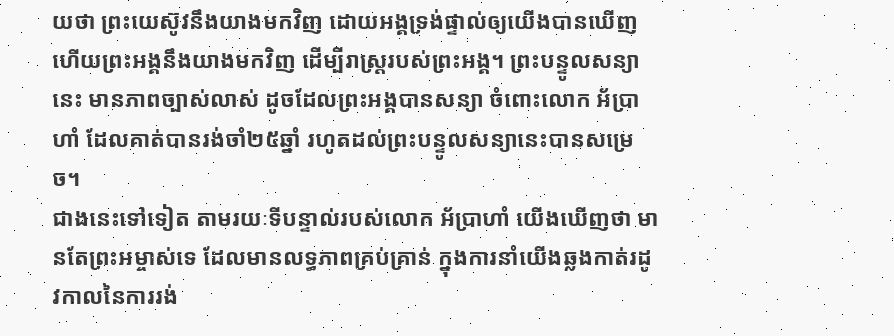យថា ព្រះយេស៊ូវនឹងយាងមកវិញ ដោយអង្គទ្រង់ផ្ទាល់ឲ្យយើងបានឃើញ ហើយព្រះអង្គនឹងយាងមកវិញ ដើម្បីរាស្ត្ររបស់ព្រះអង្គ។ ព្រះបន្ទូលសន្យានេះ មានភាពច្បាស់លាស់ ដូចដែលព្រះអង្គបានសន្យា ចំពោះលោក អ័ប្រាហាំ ដែលគាត់បានរង់ចាំ២៥ឆ្នាំ រហូតដល់ព្រះបន្ទូលសន្យានេះបានសម្រេច។
ជាងនេះទៅទៀត តាមរយៈទីបន្ទាល់របស់លោក អ័ប្រាហាំ យើងឃើញថា មានតែព្រះអម្ចាស់ទេ ដែលមានលទ្ធភាពគ្រប់គ្រាន់ ក្នុងការនាំយើងឆ្លងកាត់រដូវកាលនៃការរង់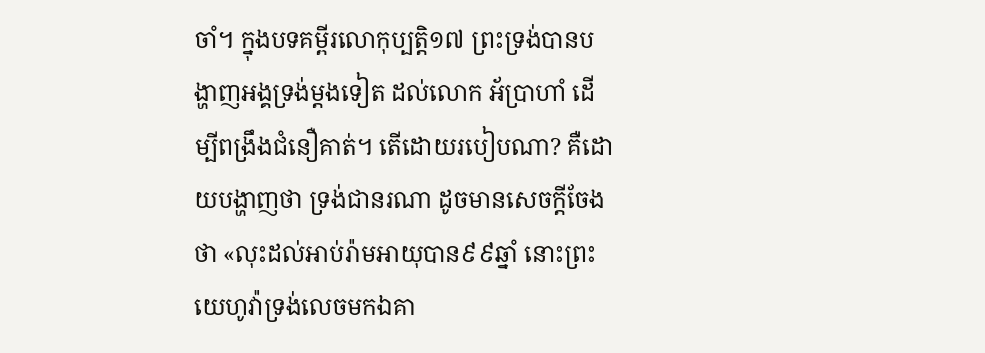ចាំ។ ក្នុងបទគម្ពីរលោកុប្បត្ដិ១៧ ព្រះទ្រង់បានបង្ហាញអង្គទ្រង់ម្តងទៀត ដល់លោក អ័ប្រាហាំ ដើម្បីពង្រឹងជំនឿគាត់។ តើដោយរបៀបណា? គឺដោយបង្ហាញថា ទ្រង់ជានរណា ដូចមានសេចក្តីចែងថា «លុះដល់អាប់រ៉ាមអាយុបាន៩៩ឆ្នាំ នោះព្រះយេហូវ៉ាទ្រង់លេចមកឯគា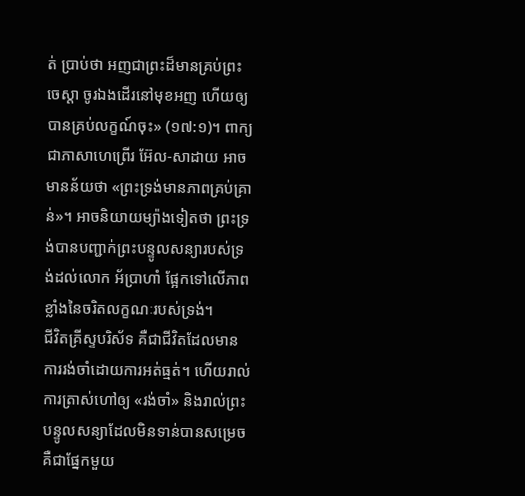ត់ ប្រាប់ថា អញជាព្រះដ៏មានគ្រប់ព្រះចេស្ដា ចូរឯងដើរនៅមុខអញ ហើយឲ្យបានគ្រប់លក្ខណ៍ចុះ» (១៧:១)។ ពាក្យជាភាសាហេព្រើរ អ៊ែល-សាដាយ អាចមានន័យថា «ព្រះទ្រង់មានភាពគ្រប់គ្រាន់»។ អាចនិយាយម្យ៉ាងទៀតថា ព្រះទ្រង់បានបញ្ជាក់ព្រះបន្ទូលសន្យារបស់ទ្រង់ដល់លោក អ័ប្រាហាំ ផ្អែកទៅលើភាពខ្លាំងនៃចរិតលក្ខណៈរបស់ទ្រង់។
ជីវិតគ្រីស្ទបរិស័ទ គឺជាជីវិតដែលមានការរង់ចាំដោយការអត់ធ្មត់។ ហើយរាល់ការត្រាស់ហៅឲ្យ «រង់ចាំ» និងរាល់ព្រះបន្ទូលសន្យាដែលមិនទាន់បានសម្រេច គឺជាផ្នែកមួយ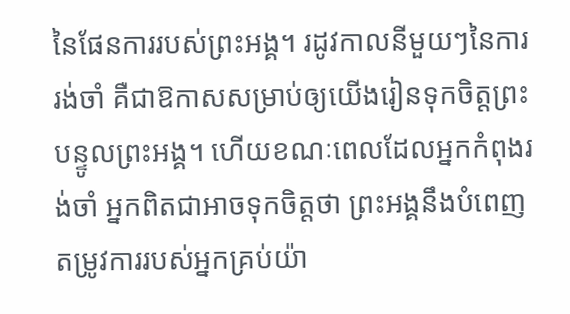នៃផែនការរបស់ព្រះអង្គ។ រដូវកាលនីមួយៗនៃការរង់ចាំ គឺជាឱកាសសម្រាប់ឲ្យយើងរៀនទុកចិត្តព្រះបន្ទូលព្រះអង្គ។ ហើយខណៈពេលដែលអ្នកកំពុងរង់ចាំ អ្នកពិតជាអាចទុកចិត្តថា ព្រះអង្គនឹងបំពេញតម្រូវការរបស់អ្នកគ្រប់យ៉ា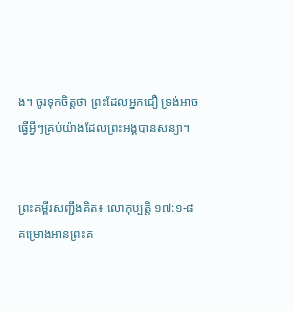ង។ ចូរទុកចិត្តថា ព្រះដែលអ្នកជឿ ទ្រង់អាចធ្វើអ្វីៗគ្រប់យ៉ាងដែលព្រះអង្គបានសន្យា។


ព្រះគម្ពីរសញ្ជឹងគិត៖ លោកុប្បត្ដិ ១៧:១-៨
គម្រោងអានព្រះគ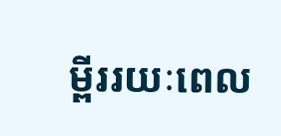ម្ពីររយៈពេល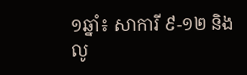១ឆ្នាំ៖ សាការី ៩-១២ និងលូ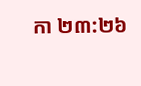កា ២៣:២៦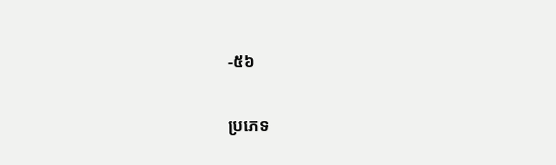-៥៦

ប្រភេទ